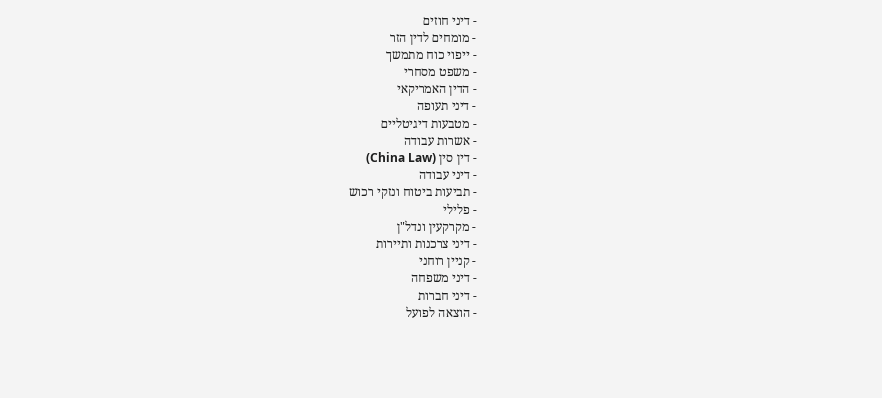- דיני חוזים
- מומחים לדין הזר
- ייפוי כוח מתמשך
- משפט מסחרי
- הדין האמריקאי
- דיני תעופה
- מטבעות דיגיטליים
- אשרות עבודה
- דין סין (China Law)
- דיני עבודה
- תביעות ביטוח ונזקי רכוש
- פלילי
- מקרקעין ונדל"ן
- דיני צרכנות ותיירות
- קניין רוחני
- דיני משפחה
- דיני חברות
- הוצאה לפועל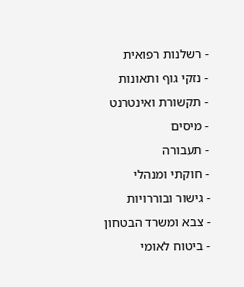- רשלנות רפואית
- נזקי גוף ותאונות
- תקשורת ואינטרנט
- מיסים
- תעבורה
- חוקתי ומנהלי
- גישור ובוררויות
- צבא ומשרד הבטחון
- ביטוח לאומי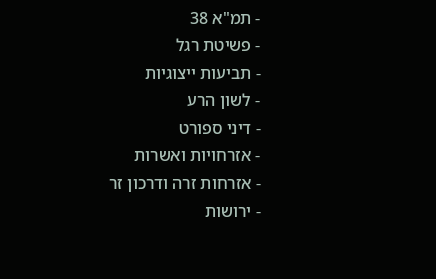- תמ"א 38
- פשיטת רגל
- תביעות ייצוגיות
- לשון הרע
- דיני ספורט
- אזרחויות ואשרות
- אזרחות זרה ודרכון זר
- ירושות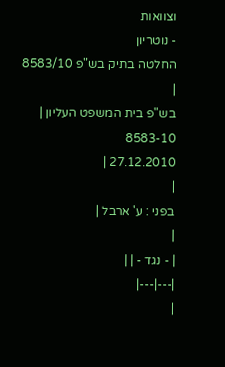וצוואות
- נוטריון
החלטה בתיק בש"פ 8583/10
|
בש"פ בית המשפט העליון |
8583-10
27.12.2010 |
|
בפני : ע' ארבל |
|
| - נגד - | |
|---|---|
|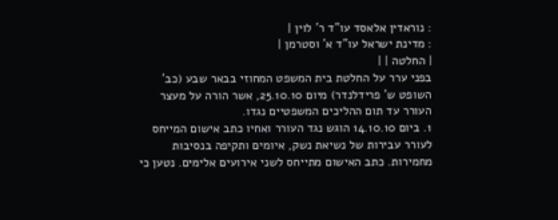: נוראדין אלאסד עו"ד ר' לוין |
: מדינת ישראל עו"ד א' וסטרמן |
| החלטה | |
בפני ערר על החלטת בית המשפט המחוזי בבאר שבע (כב' השופט ש' פרידלנדר) מיום 25.10.10, אשר הורה על מעצר העורר עד תום ההליכים המשפטיים נגדו.
1. ביום 14.10.10 הוגש נגד העורר ואחיו כתב אישום המייחס לעורר עבירות של נשיאת נשק, איומים ותקיפה בנסיבות מחמירות. כתב האישום מתייחס לשני אירועים אלימים. נטען כי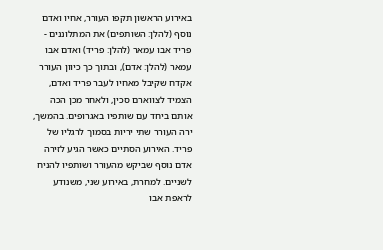באירוע הראשון תקפו העורר, אחיו ואדם נוסף (להלן: השותפים) את המתלוננים - פריד אבו עמאר (להלן: פריד) ואדם אבו עמאר (להלן: אדם), ובתוך כך כיוון העורר אקדח שקיבל מאחיו לעבר פריד ואדם, הצמיד לצווארם סכין, ולאחר מכן הכה אותם ביחד עם שותפיו באגרופים. בהמשך, ירה העורר שתי יריות בסמוך לרגליו של פריד. האירוע הסתיים כאשר הגיע לזירה אדם נוסף שביקש מהעורר ושותפיו להניח לשניים. למחרת, באירוע שני, משנודע לראפת אבו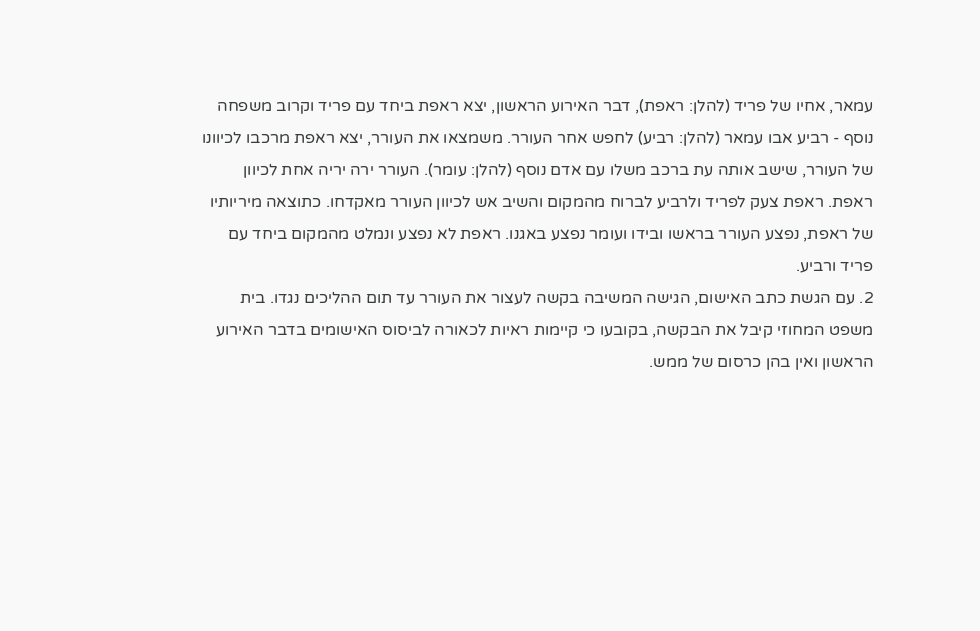עמאר, אחיו של פריד (להלן: ראפת), דבר האירוע הראשון, יצא ראפת ביחד עם פריד וקרוב משפחה נוסף - רביע אבו עמאר (להלן: רביע) לחפש אחר העורר. משמצאו את העורר, יצא ראפת מרכבו לכיוונו של העורר, שישב אותה עת ברכב משלו עם אדם נוסף (להלן: עומר). העורר ירה יריה אחת לכיוון ראפת. ראפת צעק לפריד ולרביע לברוח מהמקום והשיב אש לכיוון העורר מאקדחו. כתוצאה מיריותיו של ראפת, נפצע העורר בראשו ובידו ועומר נפצע באגנו. ראפת לא נפצע ונמלט מהמקום ביחד עם פריד ורביע.
2. עם הגשת כתב האישום, הגישה המשיבה בקשה לעצור את העורר עד תום ההליכים נגדו. בית משפט המחוזי קיבל את הבקשה, בקובעו כי קיימות ראיות לכאורה לביסוס האישומים בדבר האירוע הראשון ואין בהן כרסום של ממש.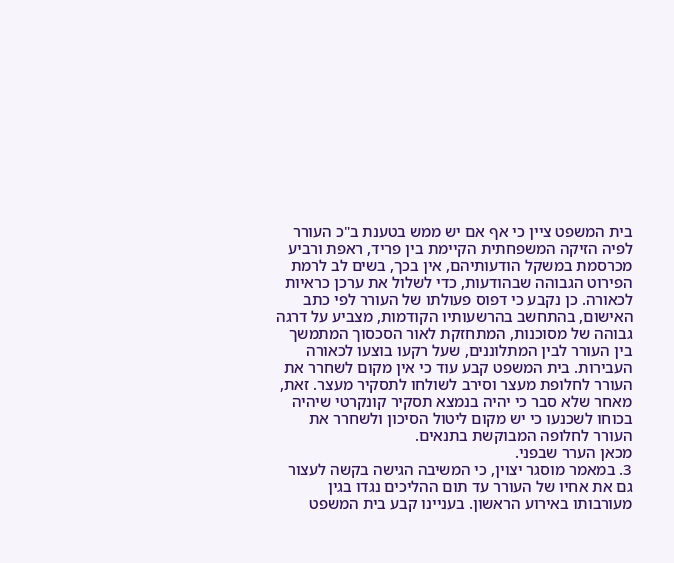בית המשפט ציין כי אף אם יש ממש בטענת ב"כ העורר לפיה הזיקה המשפחתית הקיימת בין פריד, ראפת ורביע מכרסמת במשקל הודעותיהם, אין בכך, בשים לב לרמת הפירוט הגבוהה שבהודעות, כדי לשלול את ערכן כראיות לכאורה. כן נקבע כי דפוס פעולתו של העורר לפי כתב האישום, בהתחשב בהרשעותיו הקודמות, מצביע על דרגה גבוהה של מסוכנות, המתחזקת לאור הסכסוך המתמשך בין העורר לבין המתלוננים, שעל רקעו בוצעו לכאורה העבירות. בית המשפט קבע עוד כי אין מקום לשחרר את העורר לחלופת מעצר וסירב לשולחו לתסקיר מעצר. זאת, מאחר שלא סבר כי יהיה בנמצא תסקיר קונקרטי שיהיה בכוחו לשכנעו כי יש מקום ליטול הסיכון ולשחרר את העורר לחלופה המבוקשת בתנאים.
מכאן הערר שבפני.
3. במאמר מוסגר יצוין, כי המשיבה הגישה בקשה לעצור גם את אחיו של העורר עד תום ההליכים נגדו בגין מעורבותו באירוע הראשון. בעניינו קבע בית המשפט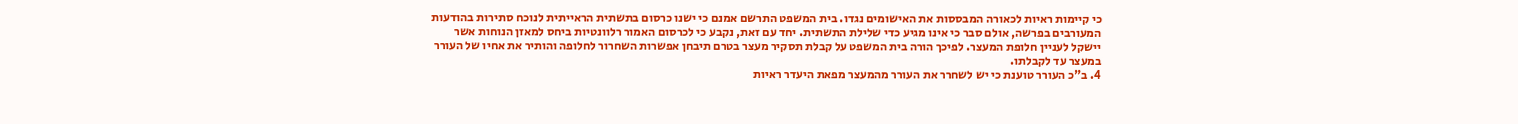כי קיימות ראיות לכאורה המבססות את האישומים נגדו. בית המשפט התרשם אמנם כי ישנו כרסום בתשתית הראייתית לנוכח סתירות בהודעות המעורבים בפרשה, אולם סבר כי אינו מגיע כדי שלילת התשתית. יחד עם זאת, נקבע כי לכרסום האמור רלוונטיות ביחס למאזן הנוחות אשר יישקל לעניין חלופת המעצר. לפיכך הורה בית המשפט על קבלת תסקיר מעצר בטרם תיבחן אפשרות השחרור לחלופה והותיר את אחיו של העורר במעצר עד לקבלתו.
4. ב"כ העורר טוענת כי יש לשחרר את העורר מהמעצר מפאת היעדר ראיות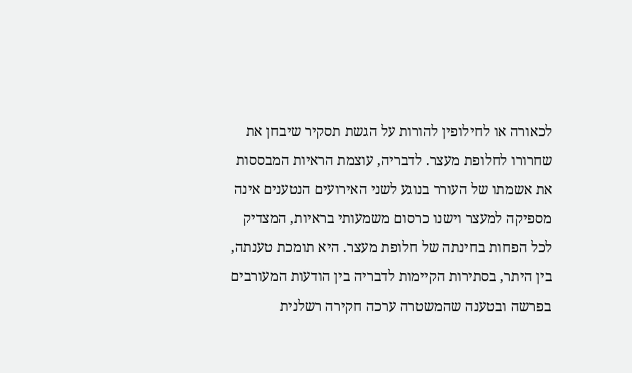לכאורה או לחילופין להורות על הגשת תסקיר שיבחן את שחרורו לחלופת מעצר. לדבריה, עוצמת הראיות המבססות את אשמתו של העורר בנוגע לשני האירועים הנטענים אינה מספיקה למעצר וישנו כרסום משמעותי בראיות, המצדיק לכל הפחות בחינתה של חלופת מעצר. היא תומכת טענתה, בין היתר, בסתירות הקיימות לדבריה בין הודעות המעורבים בפרשה ובטענה שהמשטרה ערכה חקירה רשלנית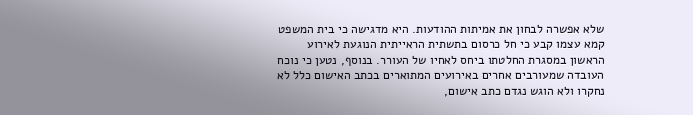שלא אפשרה לבחון את אמיתות ההודעות. היא מדגישה כי בית המשפט קמא עצמו קבע כי חל כרסום בתשתית הראייתית הנוגעת לאירוע הראשון במסגרת החלטתו ביחס לאחיו של העורר. בנוסף, נטען כי נוכח העובדה שמעורבים אחרים באירועים המתוארים בכתב האישום כלל לא נחקרו ולא הוגש נגדם כתב אישום,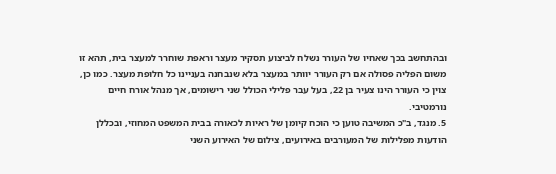ובהתחשב בכך שאחיו של העורר נשלח לביצוע תסקיר מעצר וראפת שוחרר למעצר בית, תהא זו משום הפליה פסולה אם רק העורר יוותר במעצר בלא שנבחנה בעניינו כל חלופת מעצר. כמו כן, צוין כי העורר הינו צעיר בן 22, בעל עבר פלילי הכולל שני רישומים, אך מנהל אורח חיים נורמטיבי.
5. מנגד, ב"כ המשיבה טוען כי הוכח קיומן של ראיות לכאורה בבית המשפט המחוזי, ובכללן הודעות מפלילות של המעורבים באירועים, צילום של האירוע השני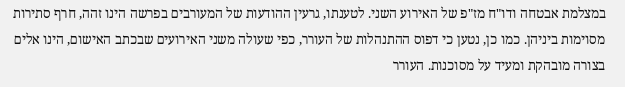במצלמת אבטחה ודו"ח מז"פ של האירוע השני. לטענתו, גרעין ההודעות של המעורבים בפרשה הינו זהה, חרף סתירות מסוימות ביניהן. כמו כן, נטען כי דפוס ההתנהלות של העורר, כפי שעולה משני האירועים שבכתב האישום, הינו אלים בצורה מובהקת ומעיד על מסוכנות. העורר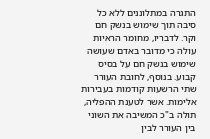התגרה במתלוננים ללא כל סיבה תוך שימוש בנשק חם וקר. לדבריו, מחומר הראיות עולה כי מדובר באדם שעושה שימוש בנשק חם על בסיס קבוע. בנוסף, לחובת העורר שתי הרשעות קודמות בעבירות אלימות. אשר לטענת ההפליה, תולה ב"כ המשיבה את השוני בין העורר לבין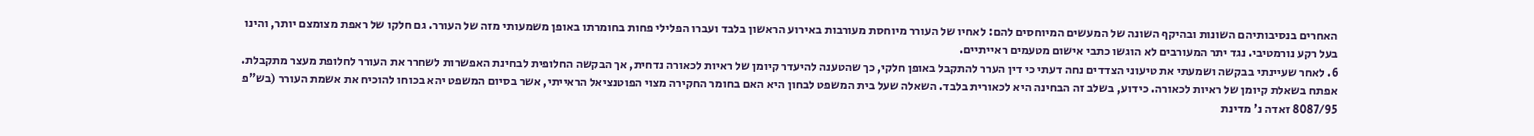האחרים בנסיבותיהם השונות ובהיקף השונה של המעשים המיוחסים להם: לאחיו של העורר מיוחסת מעורבות באירוע הראשון בלבד ועברו הפלילי פחות בחומרתו באופן משמעותי מזה של העורר. גם חלקו של ראפת מצומצם יותר, והינו בעל רקע נורמטיבי. נגד יתר המעורבים לא הוגשו כתבי אישום מטעמים ראייתיים.
6. לאחר שעיינתי בבקשה ושמעתי את טיעוני הצדדים נחה דעתי כי דין הערר להתקבל באופן חלקי, כך שהטענה להיעדר קיומן של ראיות לכאורה נדחית, אך הבקשה החלופית לבחינת האפשרות לשחרר את העורר לחלופת מעצר מתקבלת.
אפתח בשאלת קיומן של ראיות לכאורה. כידוע, בשלב זה הבחינה היא לכאורית בלבד. השאלה שעל בית המשפט לבחון היא האם בחומר החקירה מצוי הפוטנציאל הראייתי, אשר בסיום המשפט יהא בכוחו להוכיח את אשמת העורר (בש"פ 8087/95 זאדה נ' מדינת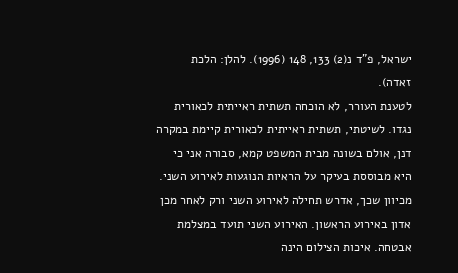ישראל, פ"ד נ(2) 133, 148 (1996). להלן: הלכת זאדה).
לטענת העורר, לא הוכחה תשתית ראייתית לכאורית נגדו. לשיטתי, תשתית ראייתית לכאורית קיימת במקרה דנן, אולם בשונה מבית המשפט קמא, סבורה אני כי היא מבוססת בעיקר על הראיות הנוגעות לאירוע השני. מכיוון שכך, אדרש תחילה לאירוע השני ורק לאחר מכן אדון באירוע הראשון. האירוע השני תועד במצלמת אבטחה. איכות הצילום הינה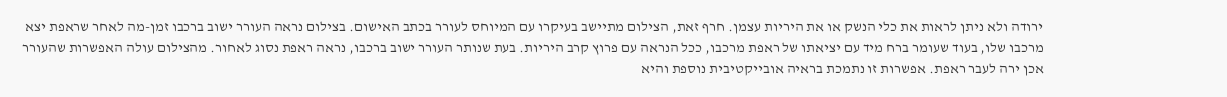ירודה ולא ניתן לראות את כלי הנשק או את היריות עצמן. חרף זאת, הצילום מתיישב בעיקרו עם המיוחס לעורר בכתב האישום. בצילום נראה העורר ישוב ברכבו זמן-מה לאחר שראפת יצא מרכבו שלו, בעוד שעומר ברח מיד עם יציאתו של ראפת מרכבו, ככל הנראה עם פרוץ קרב היריות. בעת שנותר העורר ישוב ברכבו, נראה ראפת נסוג לאחור. מהצילום עולה האפשרות שהעורר אכן ירה לעבר ראפת. אפשרות זו נתמכת בראיה אובייקטיבית נוספת והיא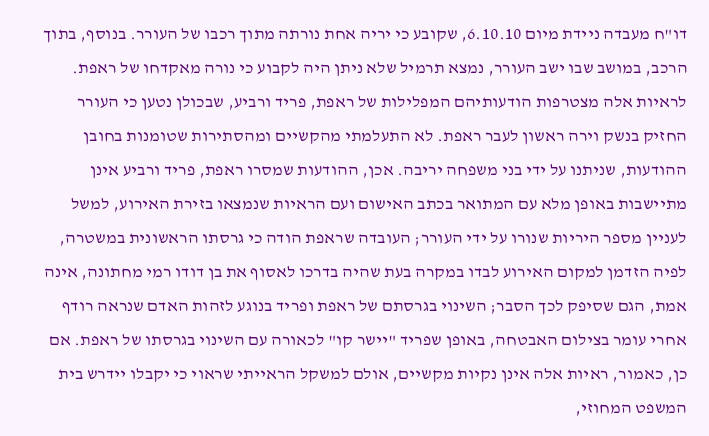דו"ח מעבדה ניידת מיום 6.10.10, שקובע כי יריה אחת נורתה מתוך רכבו של העורר. בנוסף, בתוך הרכב, במושב שבו ישב העורר, נמצא תרמיל שלא ניתן היה לקבוע כי נורה מאקדחו של ראפת.
לראיות אלה מצטרפות הודעותיהם המפלילות של ראפת, פריד ורביע, שבכולן נטען כי העורר החזיק בנשק וירה ראשון לעבר ראפת. לא התעלמתי מהקשיים ומהסתירות שטומנות בחובן ההודעות, שניתנו על ידי בני משפחה יריבה. אכן, ההודעות שמסרו ראפת, פריד ורביע אינן מתיישבות באופן מלא עם המתואר בכתב האישום ועם הראיות שנמצאו בזירת האירוע, למשל לעניין מספר היריות שנורו על ידי העורר; העובדה שראפת הודה כי גרסתו הראשונית במשטרה, לפיה הזדמן למקום האירוע לבדו במקרה בעת שהיה בדרכו לאסוף את בן דודו רמי מחתונה, אינה אמת, הגם שסיפק לכך הסבר; השינוי בגרסתם של ראפת ופריד בנוגע לזהות האדם שנראה רודף אחרי עומר בצילום האבטחה, באופן שפריד "יישר קו" לכאורה עם השינוי בגרסתו של ראפת. אם כן, כאמור, ראיות אלה אינן נקיות מקשיים, אולם למשקל הראייתי שראוי כי יקבלו יידרש בית המשפט המחוזי,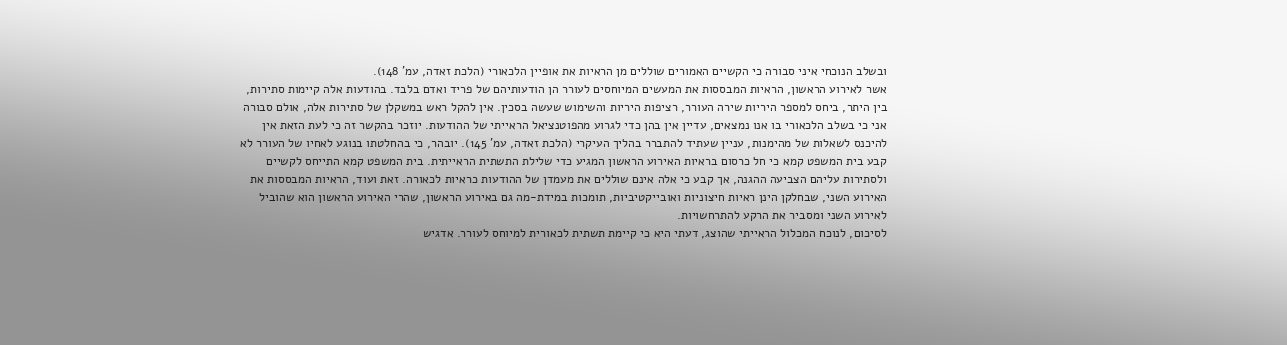ובשלב הנוכחי איני סבורה כי הקשיים האמורים שוללים מן הראיות את אופיין הלכאורי (הלכת זאדה, עמ' 148).
אשר לאירוע הראשון, הראיות המבססות את המעשים המיוחסים לעורר הן הודעותיהם של פריד ואדם בלבד. בהודעות אלה קיימות סתירות, בין היתר, ביחס למספר היריות שירה העורר, רציפות היריות והשימוש שעשה בסכין. אין להקל ראש במשקלן של סתירות אלה, אולם סבורה אני כי בשלב הלכאורי בו אנו נמצאים, עדיין אין בהן כדי לגרוע מהפוטנציאל הראייתי של ההודעות. יוזכר בהקשר זה כי לעת הזאת אין להיכנס לשאלות של מהימנות, עניין שעתיד להתברר בהליך העיקרי (הלכת זאדה, עמ' 145). יובהר, כי בהחלטתו בנוגע לאחיו של העורר לא קבע בית המשפט קמא כי חל כרסום בראיות האירוע הראשון המגיע כדי שלילת התשתית הראייתית. בית המשפט קמא התייחס לקשיים ולסתירות עליהם הצביעה ההגנה, אך קבע כי אלה אינם שוללים את מעמדן של ההודעות כראיות לכאורה. זאת ועוד, הראיות המבססות את האירוע השני, שבחלקן הינן ראיות חיצוניות ואובייקטיביות, תומכות במידת-מה גם באירוע הראשון, שהרי האירוע הראשון הוא שהוביל לאירוע השני ומסביר את הרקע להתרחשויות.
לסיכום, לנוכח המכלול הראייתי שהוצג, דעתי היא כי קיימת תשתית לכאורית למיוחס לעורר. אדגיש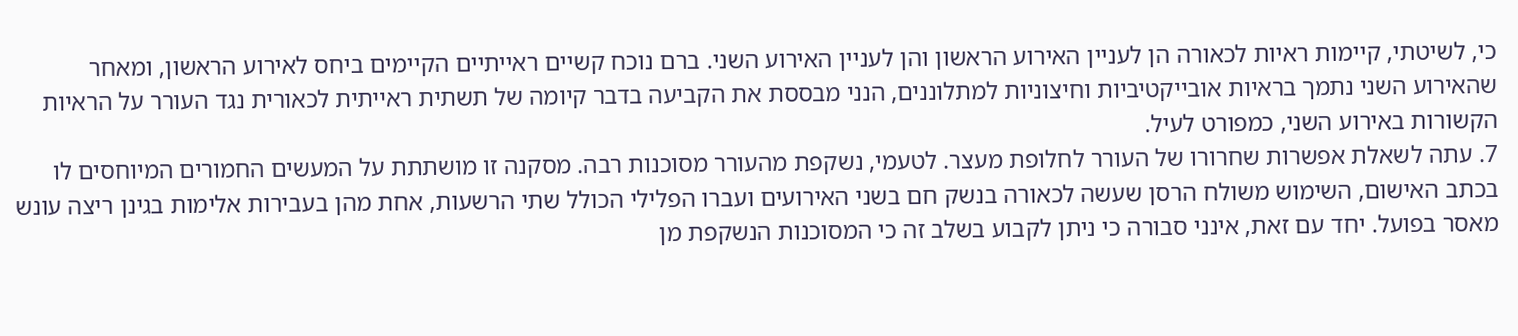כי, לשיטתי, קיימות ראיות לכאורה הן לעניין האירוע הראשון והן לעניין האירוע השני. ברם נוכח קשיים ראייתיים הקיימים ביחס לאירוע הראשון, ומאחר שהאירוע השני נתמך בראיות אובייקטיביות וחיצוניות למתלוננים, הנני מבססת את הקביעה בדבר קיומה של תשתית ראייתית לכאורית נגד העורר על הראיות הקשורות באירוע השני, כמפורט לעיל.
7. עתה לשאלת אפשרות שחרורו של העורר לחלופת מעצר. לטעמי, נשקפת מהעורר מסוכנות רבה. מסקנה זו מושתתת על המעשים החמורים המיוחסים לו בכתב האישום, השימוש משולח הרסן שעשה לכאורה בנשק חם בשני האירועים ועברו הפלילי הכולל שתי הרשעות, אחת מהן בעבירות אלימות בגינן ריצה עונש מאסר בפועל. יחד עם זאת, אינני סבורה כי ניתן לקבוע בשלב זה כי המסוכנות הנשקפת מן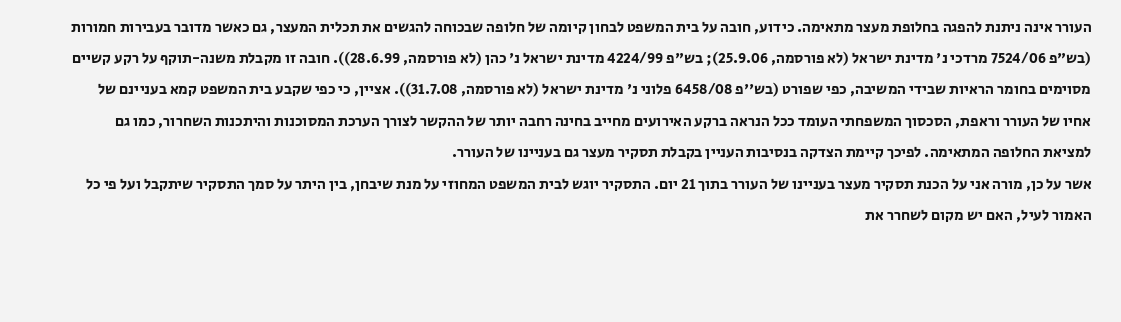העורר אינה ניתנת להפגה בחלופת מעצר מתאימה. כידוע, חובה על בית המשפט לבחון קיומה של חלופה שבכוחה להגשים את תכלית המעצר, גם כאשר מדובר בעבירות חמורות (בש"פ 7524/06 מרדכי נ' מדינת ישראל (לא פורסמה, 25.9.06); בש"פ 4224/99 מדינת ישראל נ' כהן (לא פורסמה, 28.6.99)). חובה זו מקבלת משנה-תוקף על רקע קשיים מסוימים בחומר הראיות שבידי המשיבה, כפי שפורט (בש''פ 6458/08 פלוני נ' מדינת ישראל (לא פורסמה, 31.7.08)). אציין, כי כפי שקבע בית המשפט קמא בעניינם של אחיו של העורר וראפת, הסכסוך המשפחתי העומד ככל הנראה ברקע האירועים מחייב בחינה רחבה יותר של ההקשר לצורך הערכת המסוכנות והיתכנות השחרור, כמו גם למציאת החלופה המתאימה. לפיכך קיימת הצדקה בנסיבות העניין בקבלת תסקיר מעצר גם בעניינו של העורר.
אשר על כן, מורה אני על הכנת תסקיר מעצר בעניינו של העורר בתוך 21 יום. התסקיר יוגש לבית המשפט המחוזי על מנת שיבחן, בין היתר על סמך התסקיר שיתקבל ועל פי כל האמור לעיל, האם יש מקום לשחרר את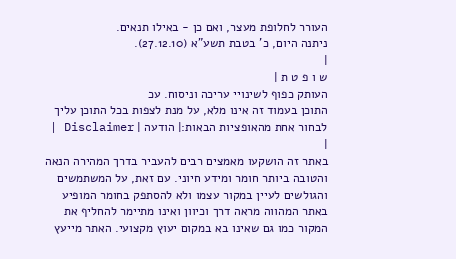העורר לחלופת מעצר, ואם כן - באילו תנאים.
ניתנה היום, כ' בטבת תשע"א (27.12.10).
|
ש ו פ ט ת |
העותק כפוף לשינויי עריכה וניסוח. עכ
התוכן בעמוד זה אינו מלא, על מנת לצפות בכל התוכן עליך לבחור אחת מהאופציות הבאות:| הודעה | Disclaimer |
|
באתר זה הושקעו מאמצים רבים להעביר בדרך המהירה הנאה והטובה ביותר חומר ומידע חיוני. עם זאת, על המשתמשים והגולשים לעיין במקור עצמו ולא להסתפק בחומר המופיע באתר המהווה מראה דרך וכיוון ואינו מתיימר להחליף את המקור כמו גם שאינו בא במקום יעוץ מקצועי. האתר מייעץ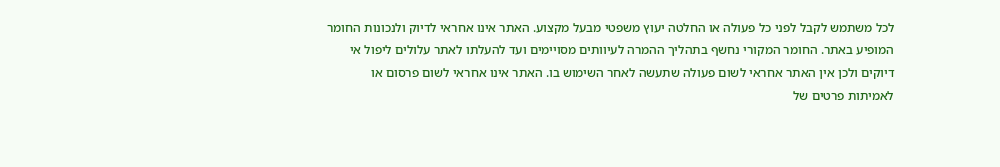לכל משתמש לקבל לפני כל פעולה או החלטה יעוץ משפטי מבעל מקצוע. האתר אינו אחראי לדיוק ולנכונות החומר המופיע באתר. החומר המקורי נחשף בתהליך ההמרה לעיוותים מסויימים ועד להעלתו לאתר עלולים ליפול אי דיוקים ולכן אין האתר אחראי לשום פעולה שתעשה לאחר השימוש בו. האתר אינו אחראי לשום פרסום או לאמיתות פרטים של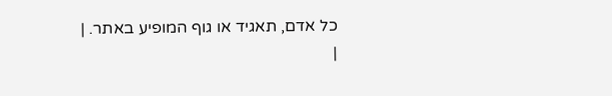כל אדם, תאגיד או גוף המופיע באתר. |
|